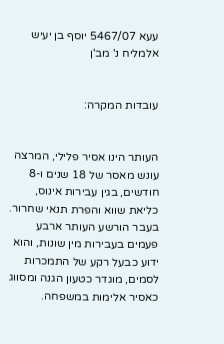עעא 5467/07 יוסף בן יעיש אלמליח נ' מב'ן


עובדות המקרה:


העותר הינו אסיר פלילי, המרצה עונש מאסר של 18 שנים ו-8 חודשים, בגין עבירות אינוס, כליאת שווא והפרת תנאי שחרור. בעבר הורשע העותר ארבע פעמים בעבירות מין שונות, והוא ידוע כבעל רקע של התמכרות לסמים, מוגדר כטעון הגנה ומסווג כאסיר אלימות במשפחה.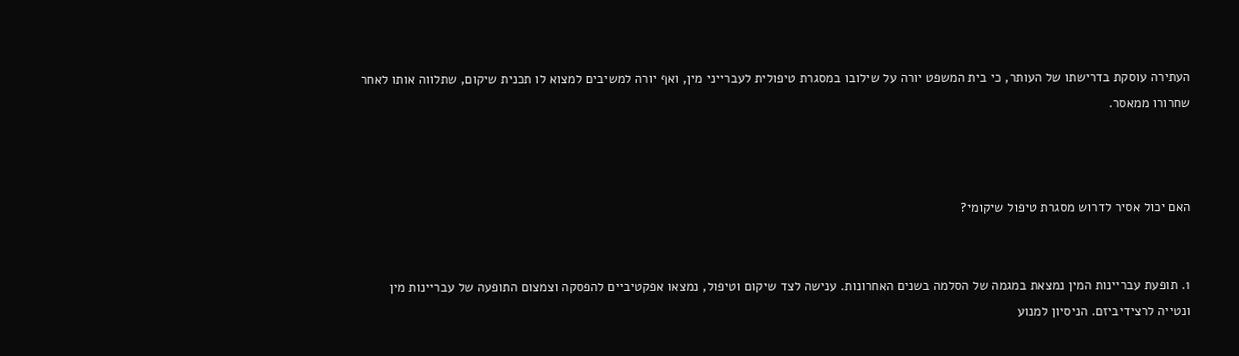העתירה עוסקת בדרישתו של העותר, כי בית המשפט יורה על שילובו במסגרת טיפולית לעברייני מין, ואף יורה למשיבים למצוא לו תכנית שיקום, שתלווה אותו לאחר שחרורו ממאסר.



האם יכול אסיר לדרוש מסגרת טיפול שיקומי?


1. תופעת עבריינות המין נמצאת במגמה של הסלמה בשנים האחרונות. ענישה לצד שיקום וטיפול, נמצאו אפקטיביים להפסקה וצמצום התופעה של עבריינות מין ונטייה לרצידיביזם. הניסיון למנוע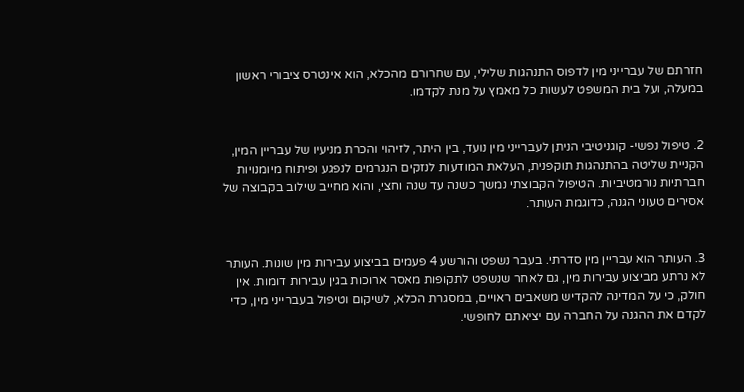חזרתם של עברייני מין לדפוס התנהגות שלילי, עם שחרורם מהכלא, הוא אינטרס ציבורי ראשון במעלה, ועל בית המשפט לעשות כל מאמץ על מנת לקדמו.


2. טיפול נפשי- קוגניטיבי הניתן לעברייני מין נועד, בין היתר, לזיהוי והכרת מניעיו של עבריין המין, הקניית שליטה בהתנהגות תוקפנית, העלאת המודעות לנזקים הנגרמים לנפגע ופיתוח מיומנויות חברתיות נורמטיביות. הטיפול הקבוצתי נמשך כשנה עד שנה וחצי, והוא מחייב שילוב בקבוצה של אסירים טעוני הגנה, כדוגמת העותר.


3. העותר הוא עבריין מין סדרתי. בעבר נשפט והורשע 4 פעמים בביצוע עבירות מין שונות. העותר לא נרתע מביצוע עבירות מין, גם לאחר שנשפט לתקופות מאסר ארוכות בגין עבירות דומות. אין חולק, כי על המדינה להקדיש משאבים ראויים, במסגרת הכלא, לשיקום וטיפול בעברייני מין, כדי לקדם את ההגנה על החברה עם יציאתם לחופשי.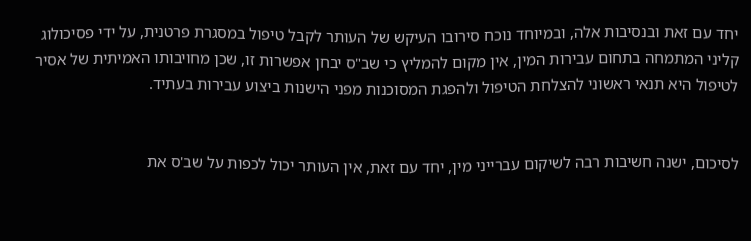יחד עם זאת ובנסיבות אלה, ובמיוחד נוכח סירובו העיקש של העותר לקבל טיפול במסגרת פרטנית, על ידי פסיכולוג קליני המתמחה בתחום עבירות המין, אין מקום להמליץ כי שב"ס יבחן אפשרות זו, שכן מחויבותו האמיתית של אסיר לטיפול היא תנאי ראשוני להצלחת הטיפול ולהפגת המסוכנות מפני הישנות ביצוע עבירות בעתיד.


לסיכום, ישנה חשיבות רבה לשיקום עברייני מין, יחד עם זאת, אין העותר יכול לכפות על שב'ס את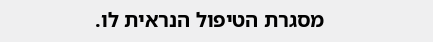מסגרת הטיפול הנראית לו.